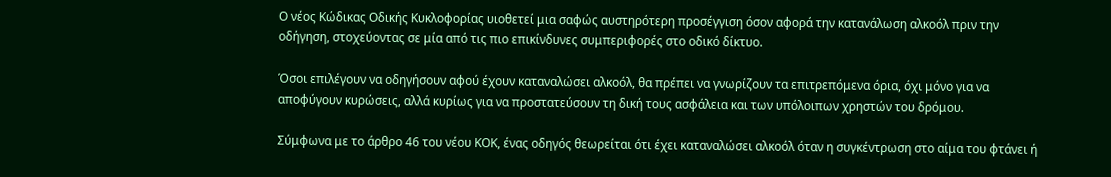Ο νέος Κώδικας Οδικής Κυκλοφορίας υιοθετεί μια σαφώς αυστηρότερη προσέγγιση όσον αφορά την κατανάλωση αλκοόλ πριν την οδήγηση, στοχεύοντας σε μία από τις πιο επικίνδυνες συμπεριφορές στο οδικό δίκτυο.

Όσοι επιλέγουν να οδηγήσουν αφού έχουν καταναλώσει αλκοόλ, θα πρέπει να γνωρίζουν τα επιτρεπόμενα όρια, όχι μόνο για να αποφύγουν κυρώσεις, αλλά κυρίως για να προστατεύσουν τη δική τους ασφάλεια και των υπόλοιπων χρηστών του δρόμου.

Σύμφωνα με το άρθρο 46 του νέου ΚΟΚ, ένας οδηγός θεωρείται ότι έχει καταναλώσει αλκοόλ όταν η συγκέντρωση στο αίμα του φτάνει ή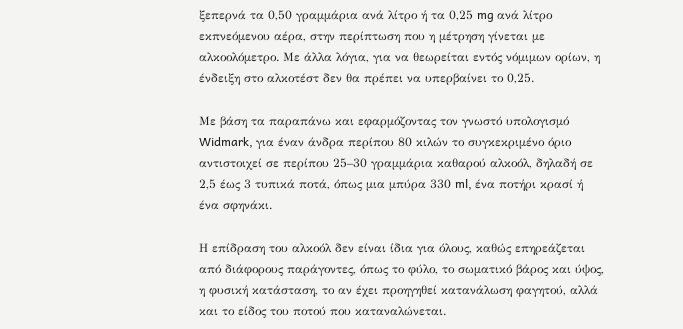ξεπερνά τα 0,50 γραμμάρια ανά λίτρο ή τα 0,25 mg ανά λίτρο εκπνεόμενου αέρα, στην περίπτωση που η μέτρηση γίνεται με αλκοολόμετρο. Με άλλα λόγια, για να θεωρείται εντός νόμιμων ορίων, η ένδειξη στο αλκοτέστ δεν θα πρέπει να υπερβαίνει το 0,25.

Με βάση τα παραπάνω και εφαρμόζοντας τον γνωστό υπολογισμό Widmark, για έναν άνδρα περίπου 80 κιλών το συγκεκριμένο όριο αντιστοιχεί σε περίπου 25–30 γραμμάρια καθαρού αλκοόλ, δηλαδή σε 2,5 έως 3 τυπικά ποτά, όπως μια μπύρα 330 ml, ένα ποτήρι κρασί ή ένα σφηνάκι.

Η επίδραση του αλκοόλ δεν είναι ίδια για όλους, καθώς επηρεάζεται από διάφορους παράγοντες, όπως το φύλο, το σωματικό βάρος και ύψος, η φυσική κατάσταση, το αν έχει προηγηθεί κατανάλωση φαγητού, αλλά και το είδος του ποτού που καταναλώνεται.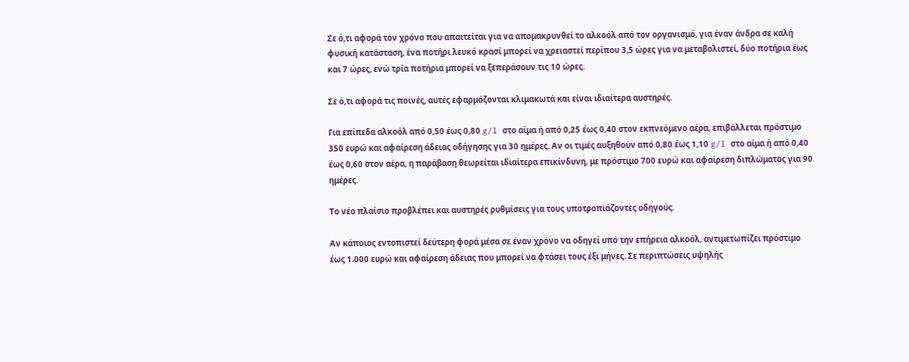Σε ό,τι αφορά τον χρόνο που απαιτείται για να απομακρυνθεί το αλκοόλ από τον οργανισμό, για έναν άνδρα σε καλή φυσική κατάσταση, ένα ποτήρι λευκό κρασί μπορεί να χρειαστεί περίπου 3,5 ώρες για να μεταβολιστεί, δύο ποτήρια έως και 7 ώρες, ενώ τρία ποτήρια μπορεί να ξεπεράσουν τις 10 ώρες.

Σε ό,τι αφορά τις ποινές, αυτές εφαρμόζονται κλιμακωτά και είναι ιδιαίτερα αυστηρές.

Για επίπεδα αλκοόλ από 0,50 έως 0,80 g/l στο αίμα ή από 0,25 έως 0,40 στον εκπνεόμενο αέρα, επιβάλλεται πρόστιμο 350 ευρώ και αφαίρεση άδειας οδήγησης για 30 ημέρες. Αν οι τιμές αυξηθούν από 0,80 έως 1,10 g/l στο αίμα ή από 0,40 έως 0,60 στον αέρα, η παράβαση θεωρείται ιδιαίτερα επικίνδυνη, με πρόστιμο 700 ευρώ και αφαίρεση διπλώματος για 90 ημέρες.

Το νέο πλαίσιο προβλέπει και αυστηρές ρυθμίσεις για τους υποτροπιάζοντες οδηγούς.

Αν κάποιος εντοπιστεί δεύτερη φορά μέσα σε έναν χρόνο να οδηγεί υπό την επήρεια αλκοόλ, αντιμετωπίζει πρόστιμο έως 1.000 ευρώ και αφαίρεση άδειας που μπορεί να φτάσει τους έξι μήνες. Σε περιπτώσεις υψηλής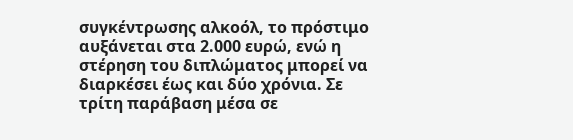συγκέντρωσης αλκοόλ, το πρόστιμο αυξάνεται στα 2.000 ευρώ, ενώ η στέρηση του διπλώματος μπορεί να διαρκέσει έως και δύο χρόνια. Σε τρίτη παράβαση μέσα σε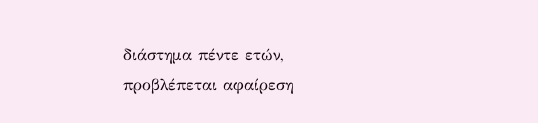διάστημα πέντε ετών, προβλέπεται αφαίρεση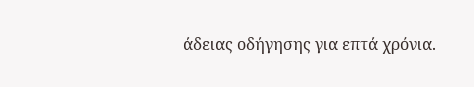άδειας οδήγησης για επτά χρόνια.